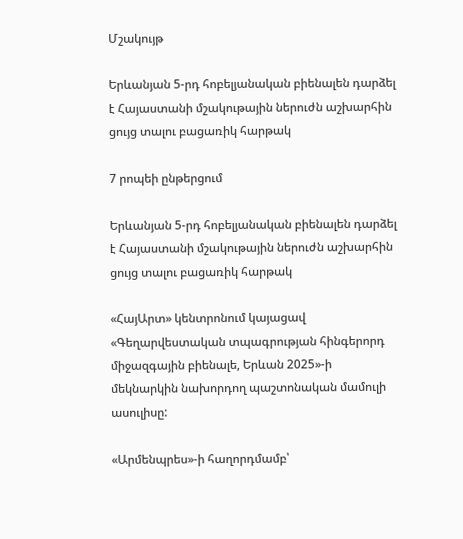Մշակույթ

Երևանյան 5-րդ հոբելյանական բիենալեն դարձել է Հայաստանի մշակութային ներուժն աշխարհին ցույց տալու բացառիկ հարթակ

7 րոպեի ընթերցում

Երևանյան 5-րդ հոբելյանական բիենալեն դարձել է Հայաստանի մշակութային ներուժն աշխարհին ցույց տալու բացառիկ հարթակ

«ՀայԱրտ» կենտրոնում կայացավ «Գեղարվեստական տպագրության հինգերորդ միջազգային բիենալե, Երևան 2025»-ի մեկնարկին նախորդող պաշտոնական մամուլի ասուլիսը:

«Արմենպրես»-ի հաղորդմամբ՝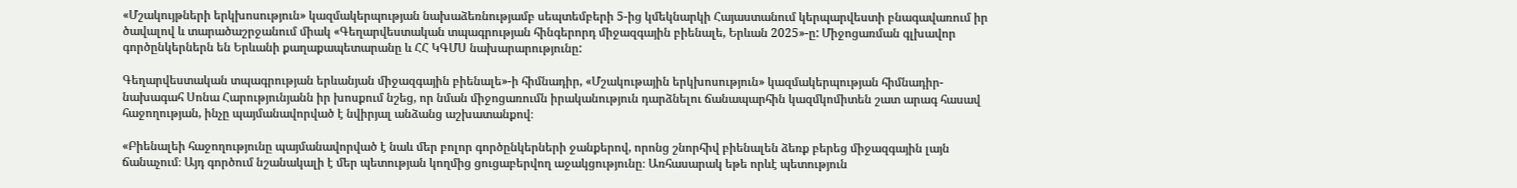«Մշակույթների երկխոսություն» կազմակերպության նախաձեռնությամբ սեպտեմբերի 5-ից կմեկնարկի Հայաստանում կերպարվեստի բնագավառում իր ծավալով և տարածաշրջանում միակ «Գեղարվեստական տպագրության հինգերորդ միջազգային բիենալե, Երևան 2025»-ը: Միջոցառման գլխավոր գործընկերներն են Երևանի քաղաքապետարանը և ՀՀ ԿԳՄՍ նախարարությունը:

Գեղարվեստական տպագրության երևանյան միջազգային բիենալե»-ի հիմնադիր, «Մշակութային երկխոսություն» կազմակերպության հիմնադիր-նախագահ Սոնա Հարությունյանն իր խոսքում նշեց, որ նման միջոցառումն իրականություն դարձնելու ճանապարհին կազմկոմիտեն շատ արագ հասավ հաջողության, ինչը պայմանավորված է նվիրյալ անձանց աշխատանքով։

«Բիենալեի հաջողությունը պայմանավորված է նաև մեր բոլոր գործընկերների ջանքերով, որոնց շնորհիվ բիենալեն ձեռք բերեց միջազգային լայն ճանաչում։ Այդ գործում նշանակալի է մեր պետության կողմից ցուցաբերվող աջակցությունը։ Առհասարակ եթե որևէ պետություն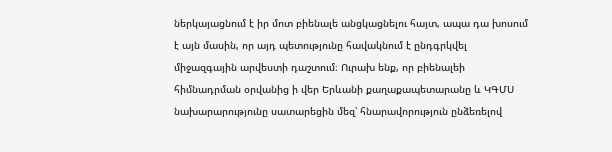ներկայացնում է իր մոտ բիենալե անցկացնելու հայտ, ապա դա խոսում է այն մասին, որ այդ պետությունը հավակնում է ընդգրկվել միջազգային արվեստի դաշտում։ Ուրախ ենք, որ բիենալեի հիմնադրման օրվանից ի վեր Երևանի քաղաքապետարանը և ԿԳՄՍ նախարարությունը սատարեցին մեզ՝ հնարավորություն ընձեռելով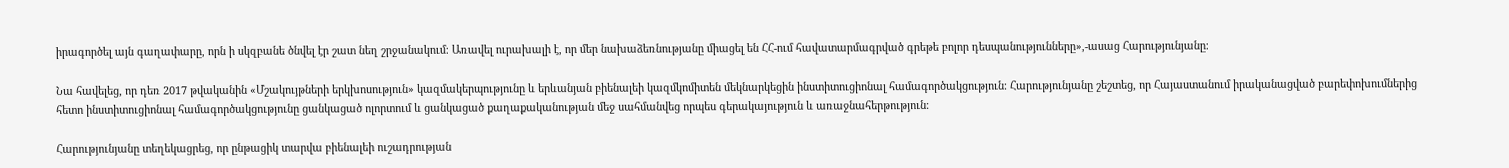իրագործել այն գաղափարը, որն ի սկզբանե ծնվել էր շատ նեղ շրջանակում։ Առավել ուրախալի է, որ մեր նախաձեռնությանը միացել են ՀՀ-ում հավատարմագրված գրեթե բոլոր դեսպանությունները»,-ասաց Հարությունյանը։

Նա հավելեց, որ դեռ 2017 թվականին «Մշակույթների երկխոսություն» կազմակերպությունը և երևանյան բիենալեի կազմկոմիտեն մեկնարկեցին ինստիտուցիոնալ համագործակցություն։ Հարությունյանը շեշտեց, որ Հայաստանում իրականացված բարեփոխումներից հետո ինստիտուցիոնալ համագործակցությունը ցանկացած ոլորտում և ցանկացած քաղաքականության մեջ սահմանվեց որպես գերակայություն և առաջնահերթություն։

Հարությունյանը տեղեկացրեց, որ ընթացիկ տարվա բիենալեի ուշադրության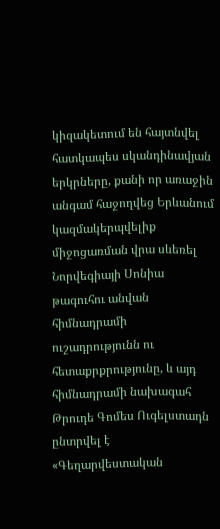կիզակետում են հայտնվել հատկապես սկանդինավյան երկրները, քանի որ առաջին անգամ հաջողվեց Երևանում կազմակերպվելիք միջոցառման վրա սևեռել Նորվեգիայի Սոնիա թագուհու անվան հիմնադրամի ուշադրությունն ու հետաքրքրությունը, և այդ հիմնադրամի նախագահ Թրուդե Գոմես Ուգելստադն ընտրվել է «Գեղարվեստական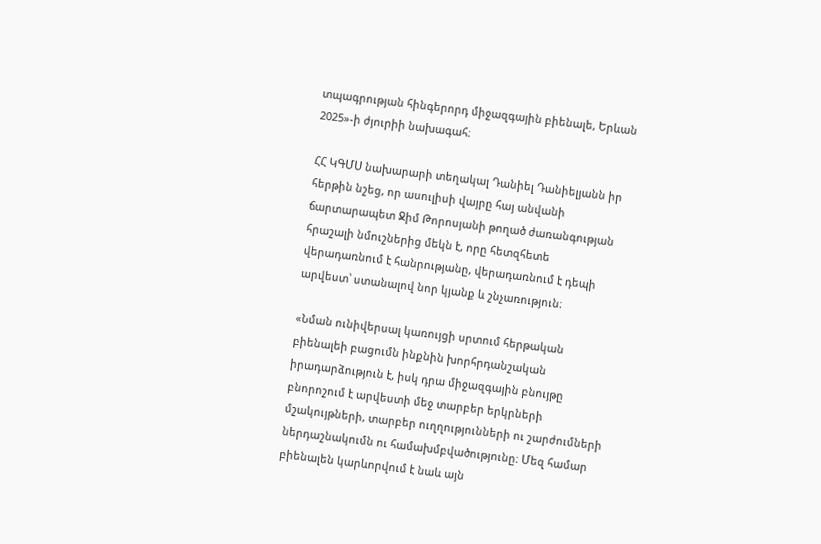տպագրության հինգերորդ միջազգային բիենալե, Երևան 2025»-ի ժյուրիի նախագահ։

ՀՀ ԿԳՄՍ նախարարի տեղակալ Դանիել Դանիելյանն իր հերթին նշեց, որ ասուլիսի վայրը հայ անվանի ճարտարապետ Ջիմ Թորոսյանի թողած ժառանգության հրաշալի նմուշներից մեկն է, որը հետզհետե վերադառնում է հանրությանը, վերադառնում է դեպի արվեստ՝ ստանալով նոր կյանք և շնչառություն։

«Նման ունիվերսալ կառույցի սրտում հերթական բիենալեի բացումն ինքնին խորհրդանշական իրադարձություն է, իսկ դրա միջազգային բնույթը բնորոշում է արվեստի մեջ տարբեր երկրների մշակույթների, տարբեր ուղղությունների ու շարժումների ներդաշնակումն ու համախմբվածությունը։ Մեզ համար բիենալեն կարևորվում է նաև այն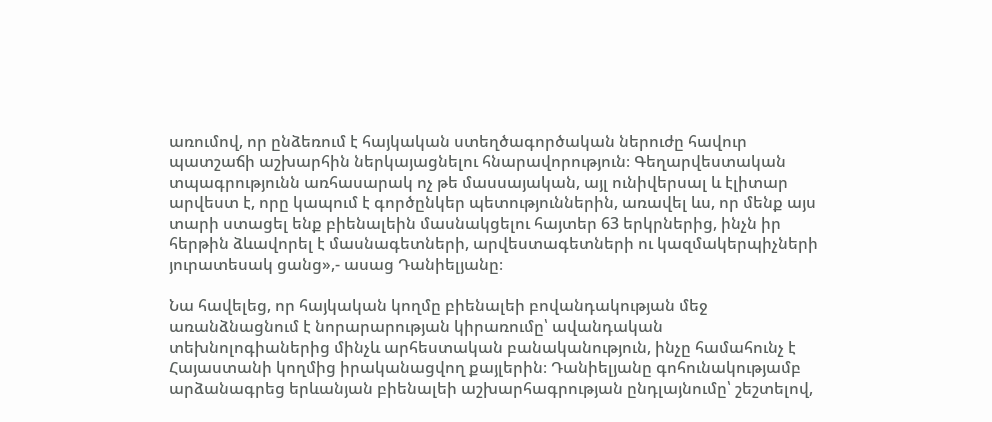առումով, որ ընձեռում է հայկական ստեղծագործական ներուժը հավուր պատշաճի աշխարհին ներկայացնելու հնարավորություն։ Գեղարվեստական տպագրությունն առհասարակ ոչ թե մասսայական, այլ ունիվերսալ և էլիտար արվեստ է, որը կապում է գործընկեր պետություններին, առավել ևս, որ մենք այս տարի ստացել ենք բիենալեին մասնակցելու հայտեր 63 երկրներից, ինչն իր հերթին ձևավորել է մասնագետների, արվեստագետների ու կազմակերպիչների յուրատեսակ ցանց»,- ասաց Դանիելյանը։

Նա հավելեց, որ հայկական կողմը բիենալեի բովանդակության մեջ առանձնացնում է նորարարության կիրառումը՝ ավանդական տեխնոլոգիաներից մինչև արհեստական բանականություն, ինչը համահունչ է Հայաստանի կողմից իրականացվող քայլերին։ Դանիելյանը գոհունակությամբ արձանագրեց երևանյան բիենալեի աշխարհագրության ընդլայնումը՝ շեշտելով,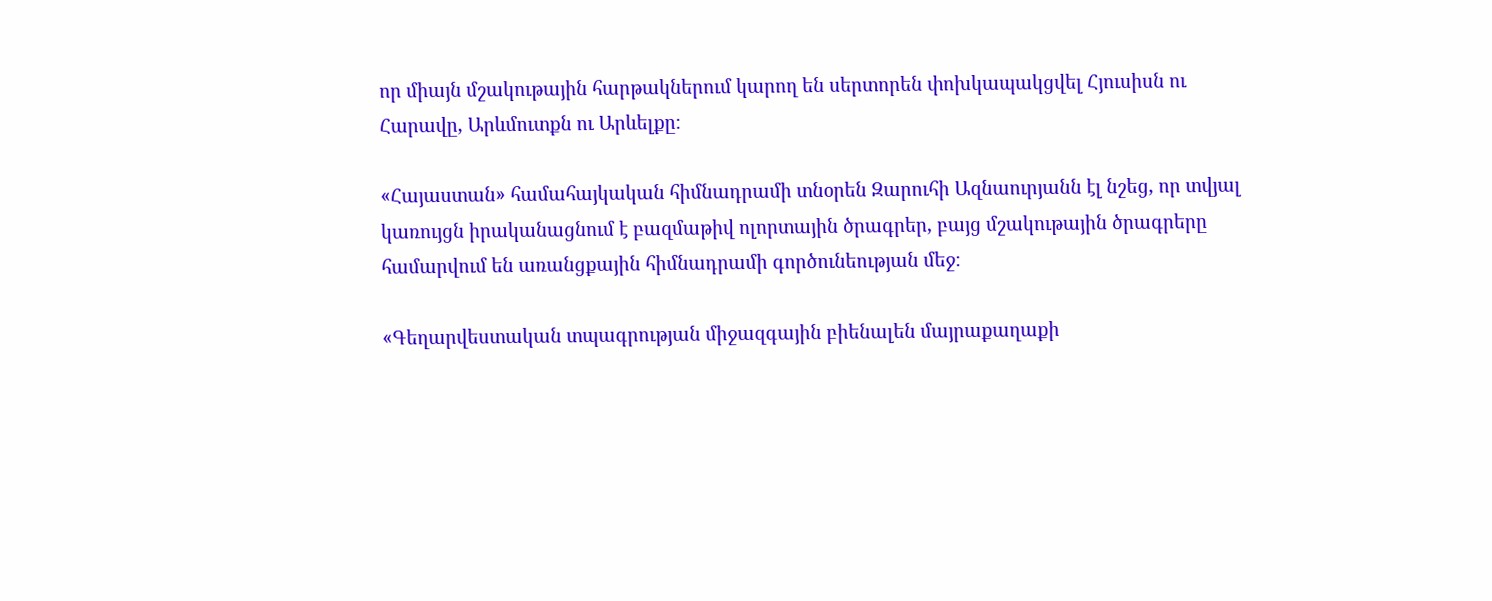որ միայն մշակութային հարթակներում կարող են սերտորեն փոխկապակցվել Հյուսիսն ու Հարավը, Արևմուտքն ու Արևելքը։

«Հայաստան» համահայկական հիմնադրամի տնօրեն Զարուհի Ազնաուրյանն էլ նշեց, որ տվյալ կառույցն իրականացնում է բազմաթիվ ոլորտային ծրագրեր, բայց մշակութային ծրագրերը համարվում են առանցքային հիմնադրամի գործունեության մեջ։

«Գեղարվեստական տպագրության միջազգային բիենալեն մայրաքաղաքի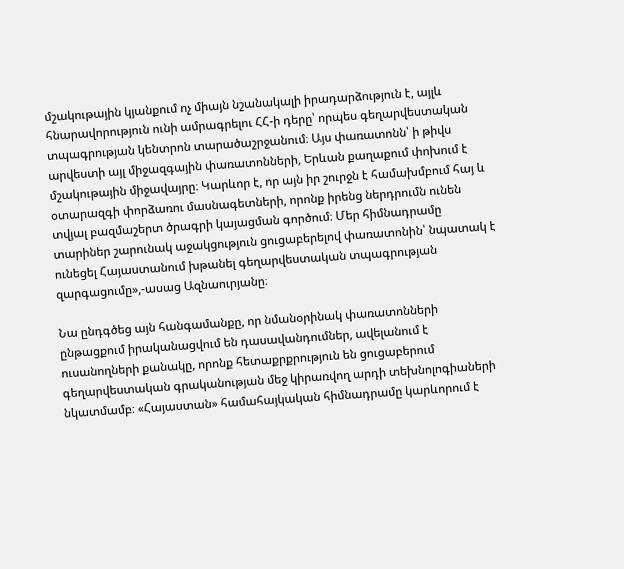մշակութային կյանքում ոչ միայն նշանակալի իրադարձություն է, այլև հնարավորություն ունի ամրագրելու ՀՀ-ի դերը՝ որպես գեղարվեստական տպագրության կենտրոն տարածաշրջանում։ Այս փառատոնն՝ ի թիվս արվեստի այլ միջազգային փառատոնների, Երևան քաղաքում փոխում է մշակութային միջավայրը։ Կարևոր է, որ այն իր շուրջն է համախմբում հայ և օտարազգի փորձառու մասնագետների, որոնք իրենց ներդրումն ունեն տվյալ բազմաշերտ ծրագրի կայացման գործում։ Մեր հիմնադրամը տարիներ շարունակ աջակցություն ցուցաբերելով փառատոնին՝ նպատակ է ունեցել Հայաստանում խթանել գեղարվեստական տպագրության զարգացումը»,-ասաց Ազնաուրյանը։

Նա ընդգծեց այն հանգամանքը, որ նմանօրինակ փառատոնների ընթացքում իրականացվում են դասավանդումներ, ավելանում է ուսանողների քանակը, որոնք հետաքրքրություն են ցուցաբերում գեղարվեստական գրականության մեջ կիրառվող արդի տեխնոլոգիաների նկատմամբ։ «Հայաստան» համահայկական հիմնադրամը կարևորում է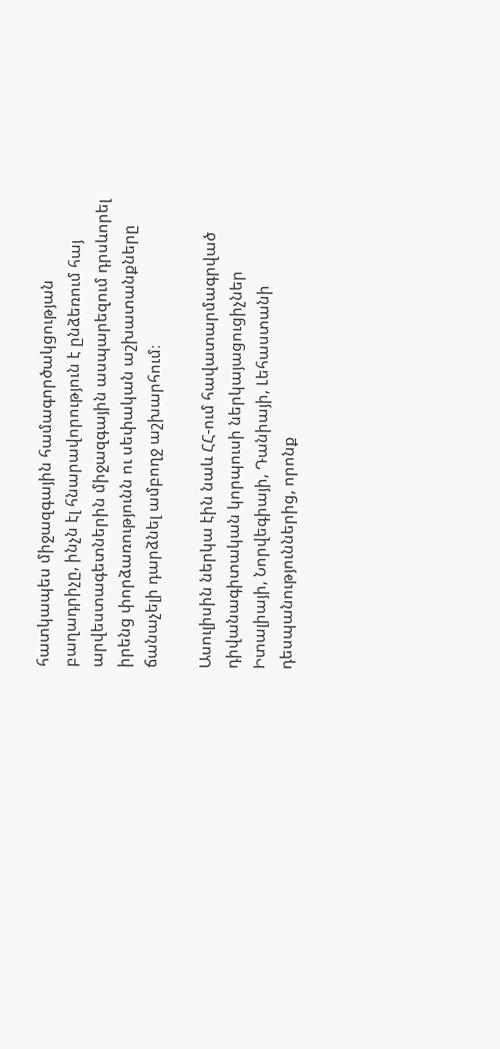հատկապես միջազգային համագործակցության բաղադրիչը, ինչն էլ հնարավորություն է ընձեռում հայ արվեստագետներին միջազգային ասպարեզում դրսևորել իրենց փորձառությունն ու սեփական աշխատանքները ճանաչելի դարձնել ամբողջ աշխարհում։

Ասուլիսին ներկա էին նաև ՀՀ-ում հավատարմագրված դիվանագիտական կորպուսի ներկայացուցիչներ Իտալիայի, Նորվեգիայի, Դանիայի, Լեհաստանի դեսպանություններից, որոնք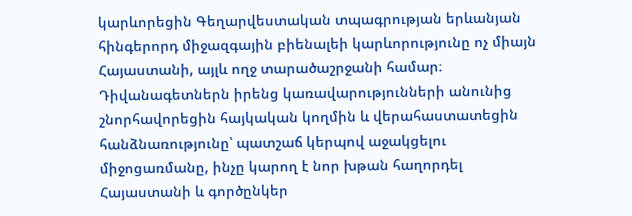կարևորեցին Գեղարվեստական տպագրության երևանյան հինգերորդ միջազգային բիենալեի կարևորությունը ոչ միայն Հայաստանի, այլև ողջ տարածաշրջանի համար։ Դիվանագետներն իրենց կառավարությունների անունից շնորհավորեցին հայկական կողմին և վերահաստատեցին հանձնառությունը՝ պատշաճ կերպով աջակցելու միջոցառմանը, ինչը կարող է նոր խթան հաղորդել Հայաստանի և գործընկեր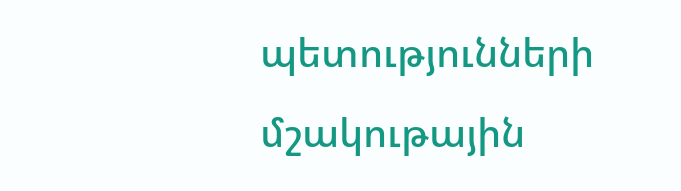պետությունների մշակութային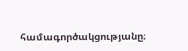համագործակցությանը։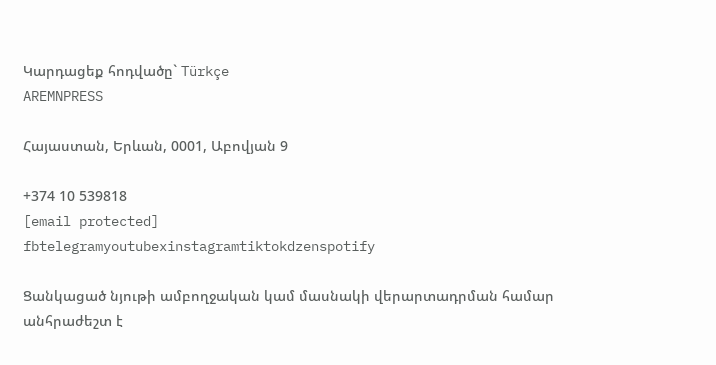Կարդացեք հոդվածը` Türkçe
AREMNPRESS

Հայաստան, Երևան, 0001, Աբովյան 9

+374 10 539818
[email protected]
fbtelegramyoutubexinstagramtiktokdzenspotify

Ցանկացած նյութի ամբողջական կամ մասնակի վերարտադրման համար անհրաժեշտ է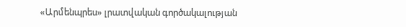«Արմենպրես» լրատվական գործակալության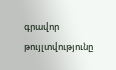գրավոր թույլտվությունը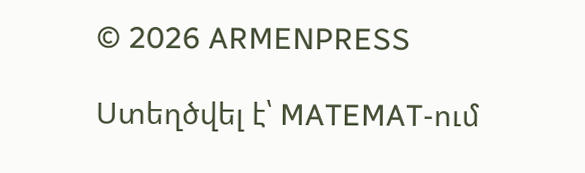© 2026 ARMENPRESS

Ստեղծվել է՝ MATEMAT-ում